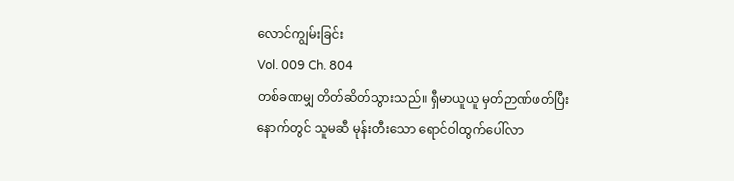လောင်ကျွမ်းခြင်း
Vol. 009 Ch. 804
တစ်ခဏမျှ တိတ်ဆိတ်သွားသည်။ ရှီမာယူယူ မှတ်ဉာဏ်ဖတ်ပြီးနောက်တွင် သူမဆီ မုန်းတီးသော ရောင်ဝါထွက်ပေါ်လာ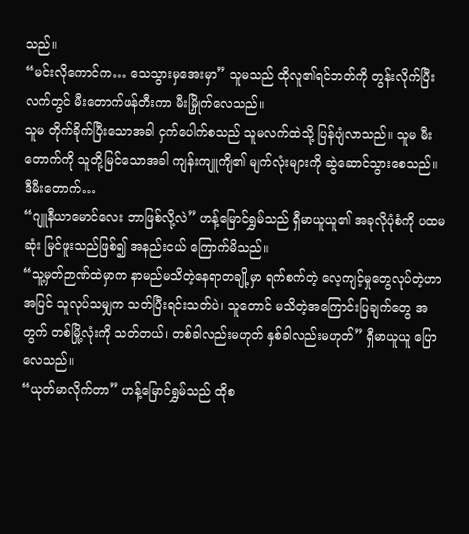သည်။
“မင်းလိုကောင်က… သေသွားမှအေးမှာ” သူမသည် ထိုလူ၏ရင်ဘတ်ကို တွန်းလိုက်ပြီး လက်တွင် မီးတောက်ဖန်တီးကာ မီးမြှိုက်လေသည်။
သူမ တိုက်ခိုက်ပြီးသောအခါ ငှက်ပေါက်စသည် သူမလက်ထဲသို့ ပြန်ပျံလာသည်။ သူမ မီးတောက်ကို သူတို့မြင်သောအခါ ကျန်းကျူကျိ၏ မျက်လုံးများကို ဆွဲဆောင်သွားစေသည်။
ဒီမီးတောက်…
“ဂျူနီယာမောင်လေး ဘာဖြစ်လို့လဲ” ဟန့်မြောင်ရွှမ်သည် ရှီမာယူယူ၏ အခုလိုပုံစံကို ပထမဆုံး မြင်ဖူးသည်ဖြစ်၍ အနည်းငယ် ကြောက်မိသည်။
“သူ့မှတ်ဉာဏ်ထဲမှာက နာမည်မသိတဲ့နေရာတချို့မှာ ရက်စက်တဲ့ လေ့ကျင့်မှုတွေလုပ်တဲ့ဟာ အပြင် သူလုပ်သမျှက သတ်ပြီးရင်းသတ်ပဲ၊ သူတောင် မသိတဲ့အကြောင်းပြချက်တွေ အတွက် တစ်မြို့လုံးကို သတ်တယ်၊ တစ်ခါလည်းမဟုတ် နှစ်ခါလည်းမဟုတ်” ရှီမာယူယူ ပြောလေသည်။
“ယုတ်မာလိုက်တာ” ဟန့်မြောင်ရွှမ်သည် ထိုစ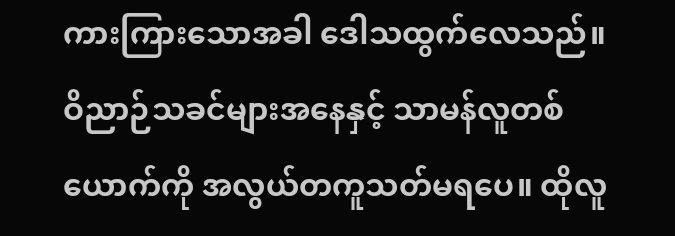ကားကြားသောအခါ ဒေါသထွက်လေသည်။
ဝိညာဉ်သခင်များအနေနှင့် သာမန်လူတစ်ယောက်ကို အလွယ်တကူသတ်မရပေ။ ထိုလူ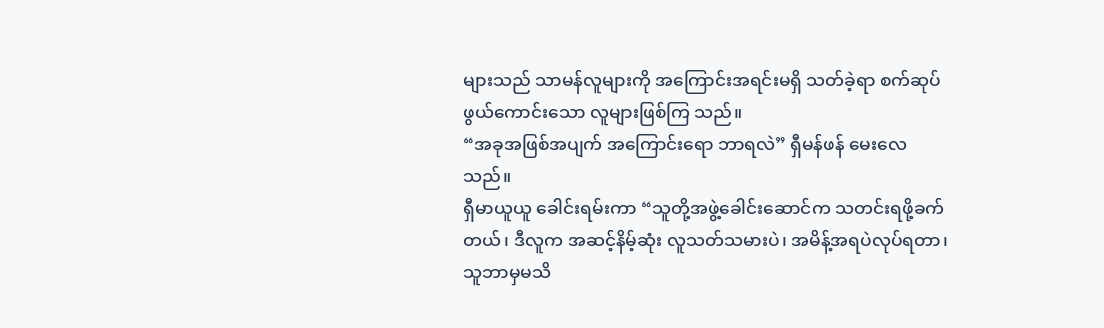များသည် သာမန်လူများကို အကြောင်းအရင်းမရှိ သတ်ခဲ့ရာ စက်ဆုပ်ဖွယ်ကောင်းသော လူများဖြစ်ကြ သည်။
“အခုအဖြစ်အပျက် အကြောင်းရော ဘာရလဲ” ရှီမန်ဖန် မေးလေသည်။
ရှီမာယူယူ ခေါင်းရမ်းကာ “သူတို့အဖွဲ့ခေါင်းဆောင်က သတင်းရဖို့ခက်တယ်၊ ဒီလူက အဆင့်နိမ့်ဆုံး လူသတ်သမားပဲ၊ အမိန့်အရပဲလုပ်ရတာ၊ သူဘာမှမသိ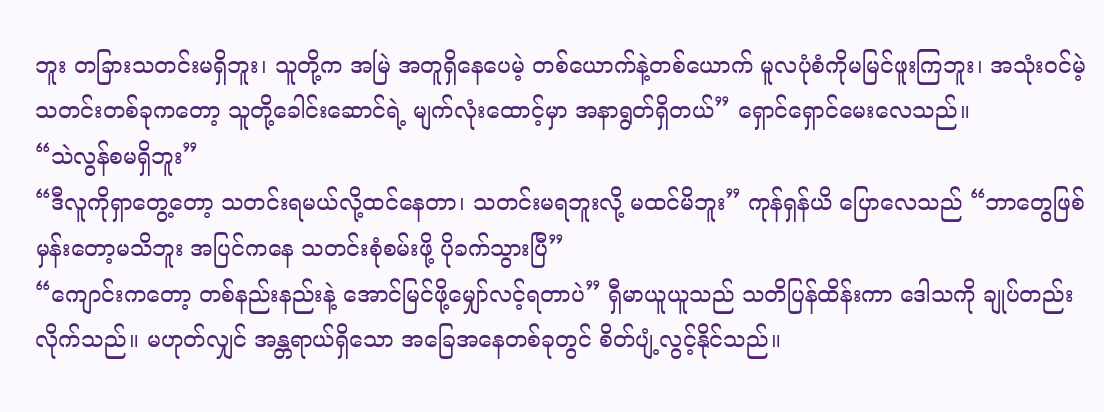ဘူး တခြားသတင်းမရှိဘူး၊ သူတို့က အမြဲ အတူရှိနေပေမဲ့ တစ်ယောက်နဲ့တစ်ယောက် မူလပုံစံကိုမမြင်ဖူးကြဘူး၊ အသုံးဝင်မဲ့ သတင်းတစ်ခုကတော့ သူတို့ခေါင်းဆောင်ရဲ့ မျက်လုံးထောင့်မှာ အနာရွတ်ရှိတယ်” ရှောင်ရှောင်မေးလေသည်။
“သဲလွန်စမရှိဘူး”
“ဒီလူကိုရှာတွေ့တော့ သတင်းရမယ်လို့ထင်နေတာ၊ သတင်းမရဘူးလို့ မထင်မိဘူး” ကုန်ရှန်ယိ ပြောလေသည် “ဘာတွေဖြစ်မှန်းတော့မသိဘူး အပြင်ကနေ သတင်းစုံစမ်းဖို့ ပိုခက်သွားပြီ”
“ကျောင်းကတော့ တစ်နည်းနည်းနဲ့ အောင်မြင်ဖို့မျှော်လင့်ရတာပဲ” ရှီမာယူယူသည် သတိပြန်ထိန်းကာ ဒေါသကို ချုပ်တည်းလိုက်သည်။ မဟုတ်လျှင် အန္တရာယ်ရှိသော အခြေအနေတစ်ခုတွင် စိတ်ပျံ့လွင့်နိုင်သည်။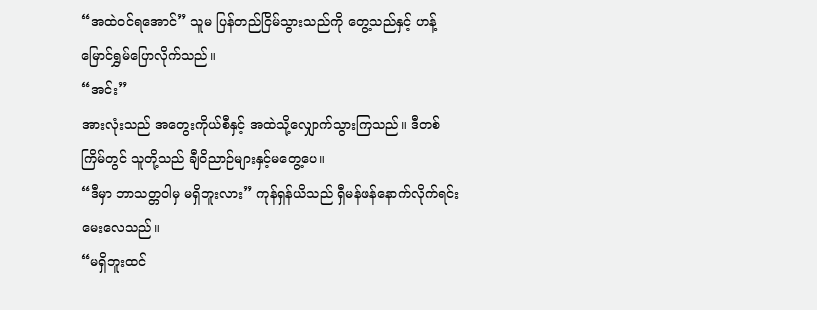“အထဲဝင်ရအောင်” သူမ ပြန်တည်ငြိမ်သွားသည်ကို တွေ့သည်နှင့် ဟန့်မြောင်ရွှမ်ပြောလိုက်သည်။
“အင်း”
အားလုံးသည် အတွေးကိုယ်စီနှင့် အထဲသို့လျှောက်သွားကြသည်။ ဒီတစ်ကြိမ်တွင် သူတို့သည် ချီဝိညာဉ်များနှင့်မတွေ့ပေ။
“ဒီမှာ ဘာသတ္တဝါမှ မရှိဘူးလား” ကုန်ရှန်ယိသည် ရှီမန်ဖန်နောက်လိုက်ရင်း မေးလေသည်။
“မရှိဘူးထင်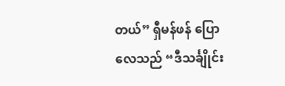တယ်” ရှီမန်ဖန် ပြောလေသည် “ဒီသင်္ချိုင်း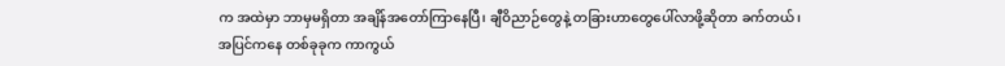က အထဲမှာ ဘာမှမရှိတာ အချိန်အတော်ကြာနေပြီ၊ ချီဝိညာဉ်တွေနဲ့ တခြားဟာတွေပေါ်လာဖို့ဆိုတာ ခက်တယ်၊ အပြင်ကနေ တစ်ခုခုက ကာကွယ်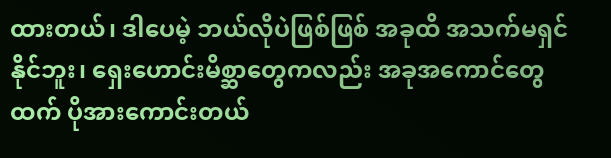ထားတယ်၊ ဒါပေမဲ့ ဘယ်လိုပဲဖြစ်ဖြစ် အခုထိ အသက်မရှင်နိုင်ဘူး၊ ရှေးဟောင်းမိစ္ဆာတွေကလည်း အခုအကောင်တွေထက် ပိုအားကောင်းတယ်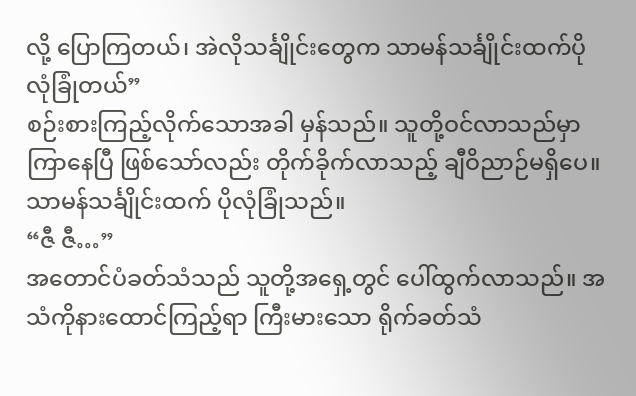လို့ ပြောကြတယ်၊ အဲလိုသင်္ချိုင်းတွေက သာမန်သင်္ချိုင်းထက်ပို လုံခြုံတယ်”
စဉ်းစားကြည့်လိုက်သောအခါ မှန်သည်။ သူတို့ဝင်လာသည်မှာ ကြာနေပြီ ဖြစ်သော်လည်း တိုက်ခိုက်လာသည့် ချီဝိညာဉ်မရှိပေ။ သာမန်သင်္ချိုင်းထက် ပိုလုံခြုံသည်။
“ဇီ ဇီ…”
အတောင်ပံခတ်သံသည် သူတို့အရှေ့တွင် ပေါ်ထွက်လာသည်။ အသံကိုနားထောင်ကြည့်ရာ ကြီးမားသော ရိုက်ခတ်သံ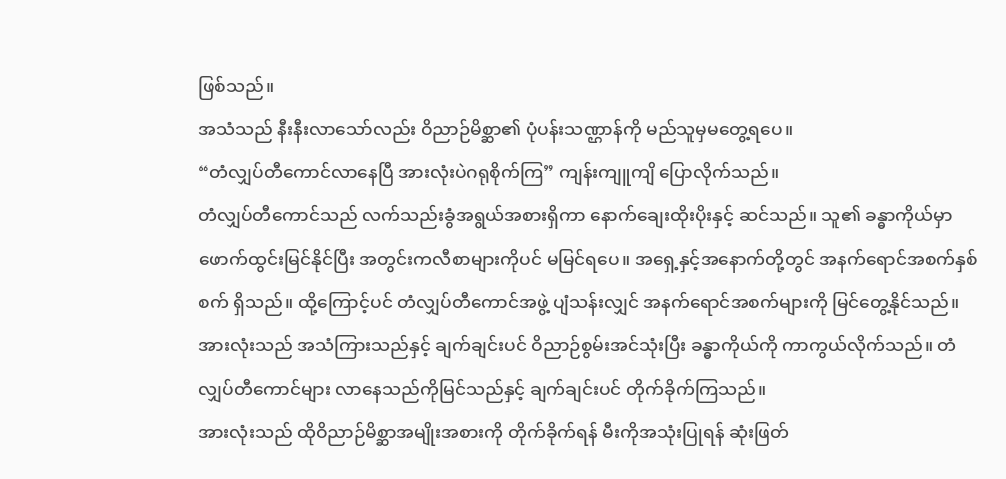ဖြစ်သည်။
အသံသည် နီးနီးလာသော်လည်း ဝိညာဉ်မိစ္ဆာ၏ ပုံပန်းသဏ္ဌာန်ကို မည်သူမှမတွေ့ရပေ။
“တံလျှပ်တီကောင်လာနေပြီ အားလုံးပဲဂရုစိုက်ကြ” ကျန်းကျူကျိ ပြောလိုက်သည်။
တံလျှပ်တီကောင်သည် လက်သည်းခွံအရွယ်အစားရှိကာ နောက်ချေးထိုးပိုးနှင့် ဆင်သည်။ သူ၏ ခန္ဓာကိုယ်မှာ ဖောက်ထွင်းမြင်နိုင်ပြီး အတွင်းကလီစာများကိုပင် မမြင်ရပေ။ အရှေ့နှင့်အနောက်တို့တွင် အနက်ရောင်အစက်နှစ်စက် ရှိသည်။ ထို့ကြောင့်ပင် တံလျှပ်တီကောင်အဖွဲ့ ပျံသန်းလျှင် အနက်ရောင်အစက်များကို မြင်တွေ့နိုင်သည်။
အားလုံးသည် အသံကြားသည်နှင့် ချက်ချင်းပင် ဝိညာဉ်စွမ်းအင်သုံးပြီး ခန္ဓာကိုယ်ကို ကာကွယ်လိုက်သည်။ တံလျှပ်တီကောင်များ လာနေသည်ကိုမြင်သည်နှင့် ချက်ချင်းပင် တိုက်ခိုက်ကြသည်။
အားလုံးသည် ထိုဝိညာဉ်မိစ္ဆာအမျိုးအစားကို တိုက်ခိုက်ရန် မီးကိုအသုံးပြုရန် ဆုံးဖြတ်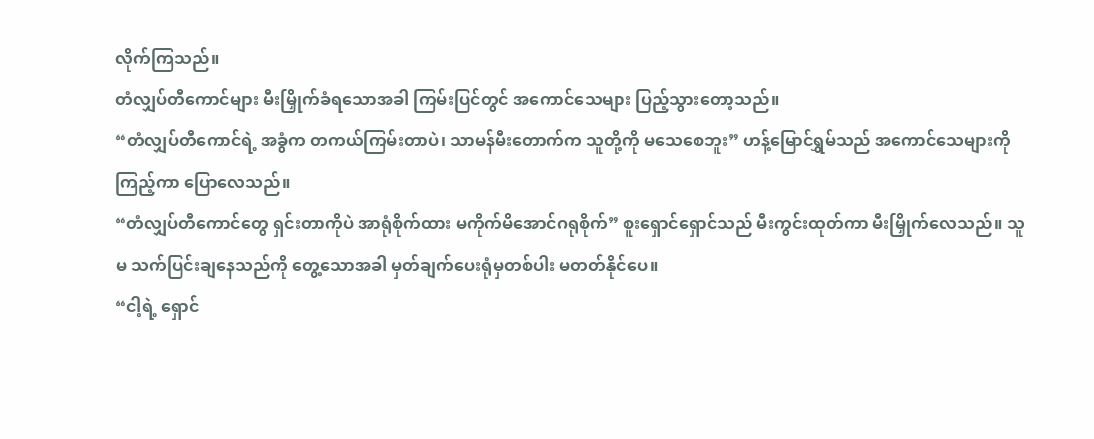လိုက်ကြသည်။
တံလျှပ်တီကောင်များ မီးမြှိုက်ခံရသောအခါ ကြမ်းပြင်တွင် အကောင်သေများ ပြည့်သွားတော့သည်။
“တံလျှပ်တီကောင်ရဲ့ အခွံက တကယ်ကြမ်းတာပဲ၊ သာမန်မီးတောက်က သူတို့ကို မသေစေဘူး” ဟန့်မြောင်ရွှမ်သည် အကောင်သေများကို ကြည့်ကာ ပြောလေသည်။
“တံလျှပ်တီကောင်တွေ ရှင်းတာကိုပဲ အာရုံစိုက်ထား မကိုက်မိအောင်ဂရုစိုက်” စူးရှောင်ရှောင်သည် မီးကွင်းထုတ်ကာ မီးမြှိုက်လေသည်။ သူမ သက်ပြင်းချနေသည်ကို တွေ့သောအခါ မှတ်ချက်ပေးရုံမှတစ်ပါး မတတ်နိုင်ပေ။
“ငါ့ရဲ့ ရှောင်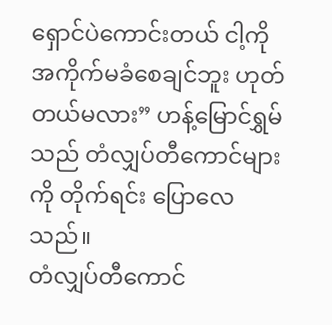ရှောင်ပဲကောင်းတယ် ငါ့ကို အကိုက်မခံစေချင်ဘူး ဟုတ်တယ်မလား” ဟန့်မြောင်ရွှမ်သည် တံလျှပ်တီကောင်များကို တိုက်ရင်း ပြောလေသည်။
တံလျှပ်တီကောင်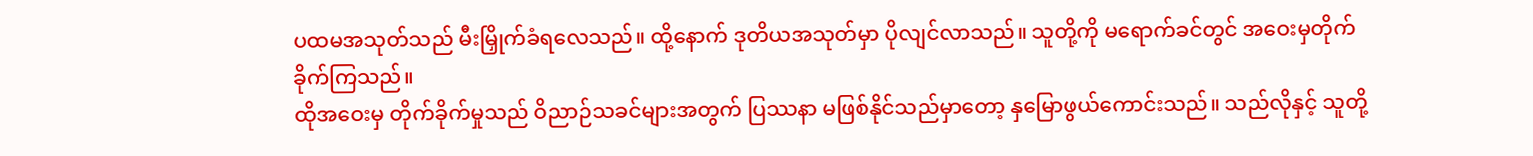ပထမအသုတ်သည် မီးမြှိုက်ခံရလေသည်။ ထို့နောက် ဒုတိယအသုတ်မှာ ပိုလျင်လာသည်။ သူတို့ကို မရောက်ခင်တွင် အဝေးမှတိုက်ခိုက်ကြသည်။
ထိုအဝေးမှ တိုက်ခိုက်မှုသည် ဝိညာဉ်သခင်များအတွက် ပြဿနာ မဖြစ်နိုင်သည်မှာတော့ နှမြောဖွယ်ကောင်းသည်။ သည်လိုနှင့် သူတို့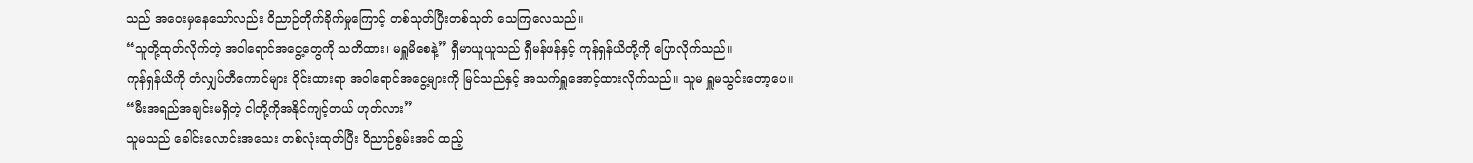သည် အဝေးမှနေသော်လည်း ဝိညာဉ်တိုက်ခိုက်မှုကြောင့် တစ်သုတ်ပြီးတစ်သုတ် သေကြလေသည်။
“သူတို့ထုတ်လိုက်တဲ့ အဝါရောင်အငွေ့တွေကို သတိထား၊ မရှူမိစေနဲ့” ရှီမာယူယူသည် ရှီမန်ဖန်နှင့် ကုန်ရှန်ယိတို့ကို ပြောလိုက်သည်။
ကုန်ရှန်ယိကို တံလျှပ်တီကောင်များ ဝိုင်းထားရာ အဝါရောင်အငွေ့များကို မြင်သည်နှင့် အသက်ရှူအောင့်ထားလိုက်သည်။ သူမ ရှူမသွင်းတော့ပေ။
“မီးအရည်အချင်းမရှိတဲ့ ငါတို့ကိုအနိုင်ကျင့်တယ် ဟုတ်လား”
သူမသည် ခေါင်းလောင်းအသေး တစ်လုံးထုတ်ပြီး ဝိညာဉ်စွမ်းအင် ထည့်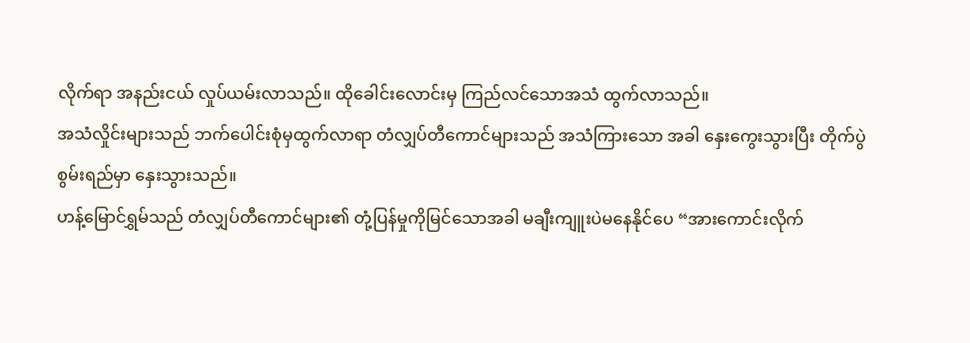လိုက်ရာ အနည်းငယ် လှုပ်ယမ်းလာသည်။ ထိုခေါင်းလောင်းမှ ကြည်လင်သောအသံ ထွက်လာသည်။
အသံလှိုင်းများသည် ဘက်ပေါင်းစုံမှထွက်လာရာ တံလျှပ်တီကောင်များသည် အသံကြားသော အခါ နှေးကွေးသွားပြီး တိုက်ပွဲစွမ်းရည်မှာ နှေးသွားသည်။
ဟန့်မြောင်ရွှမ်သည် တံလျှပ်တီကောင်များ၏ တုံ့ပြန်မှုကိုမြင်သောအခါ မချီးကျူးပဲမနေနိုင်ပေ “အားကောင်းလိုက်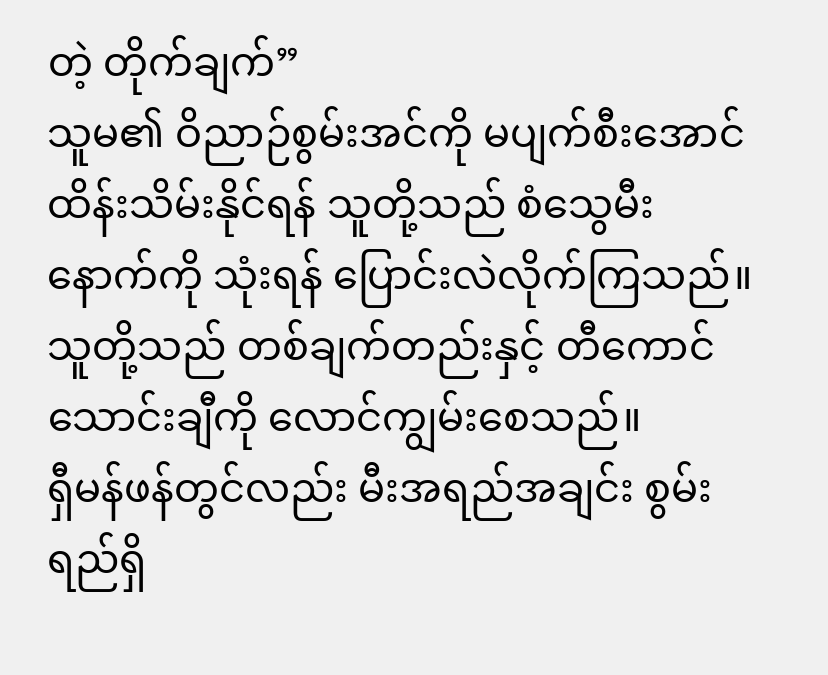တဲ့ တိုက်ချက်”
သူမ၏ ဝိညာဉ်စွမ်းအင်ကို မပျက်စီးအောင် ထိန်းသိမ်းနိုင်ရန် သူတို့သည် စံသွေမီးနောက်ကို သုံးရန် ပြောင်းလဲလိုက်ကြသည်။ သူတို့သည် တစ်ချက်တည်းနှင့် တီကောင် သောင်းချီကို လောင်ကျွမ်းစေသည်။
ရှီမန်ဖန်တွင်လည်း မီးအရည်အချင်း စွမ်းရည်ရှိ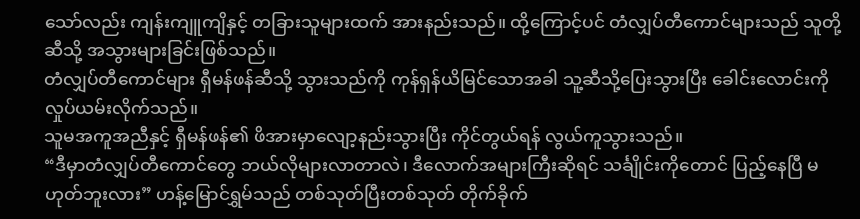သော်လည်း ကျန်းကျူကျိနှင့် တခြားသူများထက် အားနည်းသည်။ ထို့ကြောင့်ပင် တံလျှပ်တီကောင်များသည် သူတို့ဆီသို့ အသွားများခြင်းဖြစ်သည်။
တံလျှပ်တီကောင်များ ရှီမန်ဖန်ဆီသို့ သွားသည်ကို ကုန်ရှန်ယိမြင်သောအခါ သူ့ဆီသို့ပြေးသွားပြီး ခေါင်းလောင်းကို လှုပ်ယမ်းလိုက်သည်။
သူမအကူအညီနှင့် ရှီမန်ဖန်၏ ဖိအားမှာလျော့နည်းသွားပြီး ကိုင်တွယ်ရန် လွယ်ကူသွားသည်။
“ဒီမှာတံလျှပ်တီကောင်တွေ ဘယ်လိုများလာတာလဲ၊ ဒီလောက်အများကြီးဆိုရင် သင်္ချိုင်းကိုတောင် ပြည့်နေပြီ မဟုတ်ဘူးလား” ဟန့်မြောင်ရွှမ်သည် တစ်သုတ်ပြီးတစ်သုတ် တိုက်ခိုက်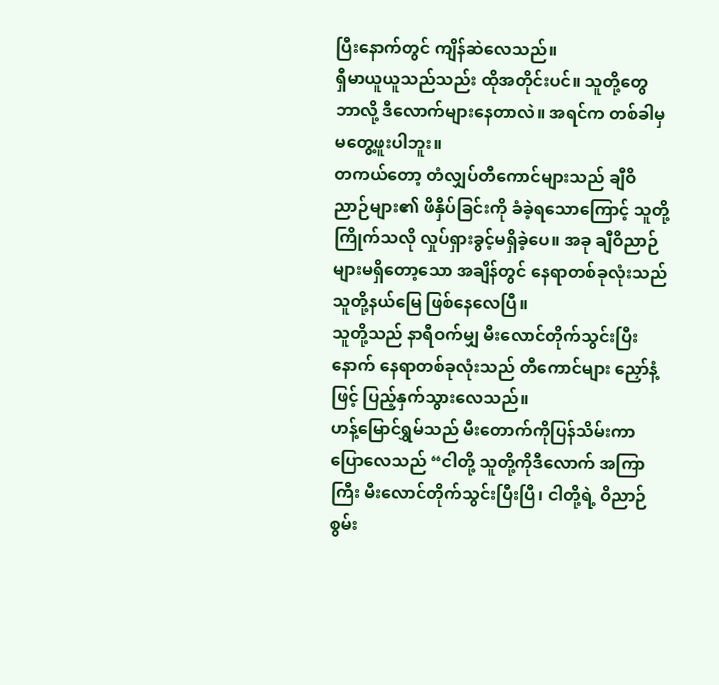ပြီးနောက်တွင် ကျိန်ဆဲလေသည်။
ရှီမာယူယူသည်သည်း ထိုအတိုင်းပင်။ သူတို့တွေ ဘာလို့ ဒီလောက်များနေတာလဲ။ အရင်က တစ်ခါမှ မတွေ့ဖူးပါဘူး။
တကယ်တော့ တံလျှပ်တီကောင်များသည် ချီဝိညာဉ်များ၏ ဖိနှိပ်ခြင်းကို ခံခဲ့ရသောကြောင့် သူတို့ ကြိုက်သလို လှုပ်ရှားခွင့်မရှိခဲ့ပေ။ အခု ချီဝိညာဉ်များမရှိတော့သော အချိန်တွင် နေရာတစ်ခုလုံးသည် သူတို့နယ်မြေ ဖြစ်နေလေပြီ။
သူတို့သည် နာရီဝက်မျှ မီးလောင်တိုက်သွင်းပြီးနောက် နေရာတစ်ခုလုံးသည် တီကောင်များ ညှော်နံ့ဖြင့် ပြည့်နှက်သွားလေသည်။
ဟန့်မြောင်ရွှမ်သည် မီးတောက်ကိုပြန်သိမ်းကာ ပြောလေသည် “ငါတို့ သူတို့ကိုဒီလောက် အကြာကြီး မီးလောင်တိုက်သွင်းပြီးပြီ၊ ငါတို့ရဲ့ ဝိညာဉ်စွမ်း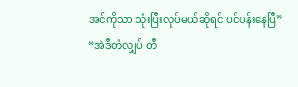အင်ကိုသာ သုံးပြီးလုပ်မယ်ဆိုရင် ပင်ပန်းနေပြီ”
“အဲဒီတံလျှပ် တီ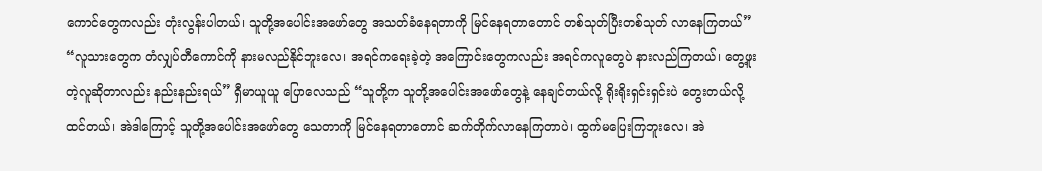ကောင်တွေကလည်း တုံးလွန်းပါတယ်၊ သူတို့အပေါင်းအဖော်တွေ အသတ်ခံနေရတာကို မြင်နေရတာတောင် တစ်သုတ်ပြီးတစ်သုတ် လာနေကြတယ်”
“လူသားတွေက တံလျှပ်တီကောင်ကို နားမလည်နိုင်ဘူးလေ၊ အရင်ကရေးခဲ့တဲ့ အကြောင်းတွေကလည်း အရင်ကလူတွေပဲ နားလည်ကြတယ်၊ တွေ့ဖူးတဲ့လူဆိုတာလည်း နည်းနည်းရယ်” ရှီမာယူယူ ပြောလေသည် “သူတို့က သူတို့အပေါင်းအဖော်တွေနဲ့ နေချင်တယ်လို့ ရိုးရိုးရှင်းရှင်းပဲ တွေးတယ်လို့ ထင်တယ်၊ အဲဒါကြောင့် သူတို့အပေါင်းအဖော်တွေ သေတာကို မြင်နေရတာတောင် ဆက်တိုက်လာနေကြတာပဲ၊ ထွက်မပြေးကြဘူးလေ၊ အဲ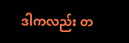ဒါကလည်း တ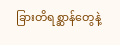ခြားတိရစ္ဆာန်တွေနဲ့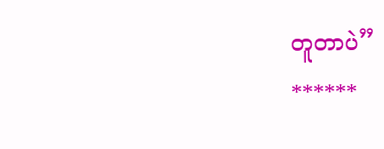တူတာပဲ”
******